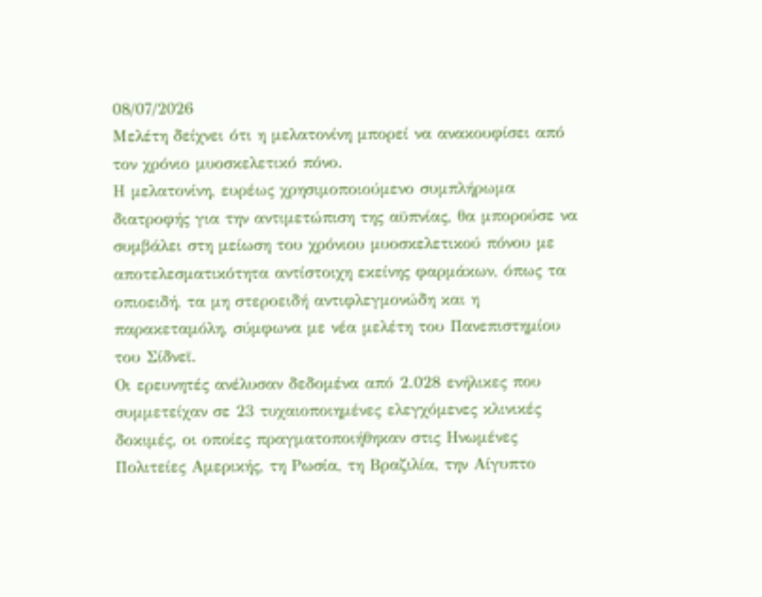08/07/2026
Μελέτη δείχνει ότι η μελατονίνη μπορεί να ανακουφίσει από τον χρόνιο μυοσκελετικό πόνο.
Η μελατονίνη, ευρέως χρησιμοποιούμενο συμπλήρωμα διατροφής για την αντιμετώπιση της αϋπνίας, θα μπορούσε να συμβάλει στη μείωση του χρόνιου μυοσκελετικού πόνου με αποτελεσματικότητα αντίστοιχη εκείνης φαρμάκων, όπως τα οπιοειδή, τα μη στεροειδή αντιφλεγμονώδη και η παρακεταμόλη, σύμφωνα με νέα μελέτη του Πανεπιστημίου του Σίδνεϊ.
Οι ερευνητές ανέλυσαν δεδομένα από 2.028 ενήλικες που συμμετείχαν σε 23 τυχαιοποιημένες ελεγχόμενες κλινικές δοκιμές, οι οποίες πραγματοποιήθηκαν στις Ηνωμένες Πολιτείες Αμερικής, τη Ρωσία, τη Βραζιλία, την Αίγυπτο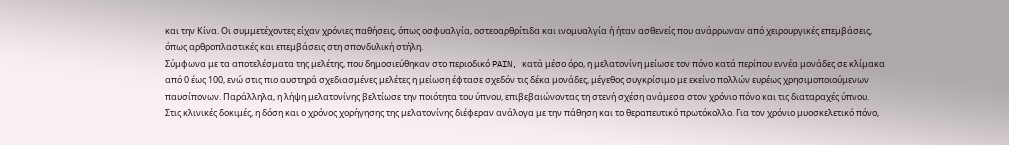και την Κίνα. Οι συμμετέχοντες είχαν χρόνιες παθήσεις, όπως οσφυαλγία, οστεοαρθρίτιδα και ινομυαλγία ή ήταν ασθενείς που ανάρρωναν από χειρουργικές επεμβάσεις, όπως αρθροπλαστικές και επεμβάσεις στη σπονδυλική στήλη.
Σύμφωνα με τα αποτελέσματα της μελέτης, που δημοσιεύθηκαν στο περιοδικό PAIN, κατά μέσο όρο, η μελατονίνη μείωσε τον πόνο κατά περίπου εννέα μονάδες σε κλίμακα από 0 έως 100, ενώ στις πιο αυστηρά σχεδιασμένες μελέτες η μείωση έφτασε σχεδόν τις δέκα μονάδες, μέγεθος συγκρίσιμο με εκείνο πολλών ευρέως χρησιμοποιούμενων παυσίπονων. Παράλληλα, η λήψη μελατονίνης βελτίωσε την ποιότητα του ύπνου, επιβεβαιώνοντας τη στενή σχέση ανάμεσα στον χρόνιο πόνο και τις διαταραχές ύπνου.
Στις κλινικές δοκιμές, η δόση και ο χρόνος χορήγησης της μελατονίνης διέφεραν ανάλογα με την πάθηση και το θεραπευτικό πρωτόκολλο. Για τον χρόνιο μυοσκελετικό πόνο,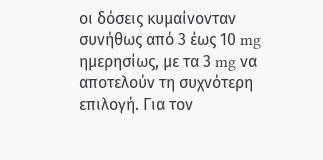οι δόσεις κυμαίνονταν συνήθως από 3 έως 10 mg ημερησίως, με τα 3 mg να αποτελούν τη συχνότερη επιλογή. Για τον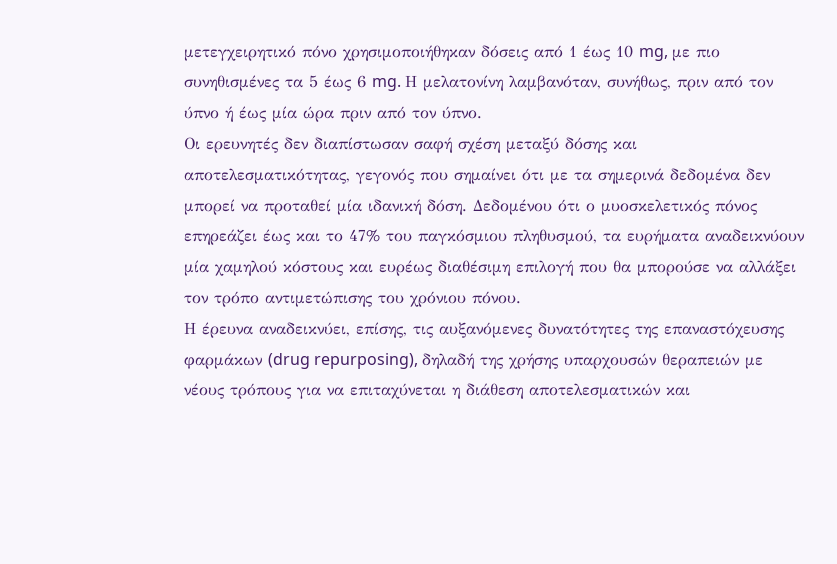μετεγχειρητικό πόνο χρησιμοποιήθηκαν δόσεις από 1 έως 10 mg, με πιο συνηθισμένες τα 5 έως 6 mg. Η μελατονίνη λαμβανόταν, συνήθως, πριν από τον ύπνο ή έως μία ώρα πριν από τον ύπνο.
Οι ερευνητές δεν διαπίστωσαν σαφή σχέση μεταξύ δόσης και αποτελεσματικότητας, γεγονός που σημαίνει ότι με τα σημερινά δεδομένα δεν μπορεί να προταθεί μία ιδανική δόση. Δεδομένου ότι ο μυοσκελετικός πόνος επηρεάζει έως και το 47% του παγκόσμιου πληθυσμού, τα ευρήματα αναδεικνύουν μία χαμηλού κόστους και ευρέως διαθέσιμη επιλογή που θα μπορούσε να αλλάξει τον τρόπο αντιμετώπισης του χρόνιου πόνου.
Η έρευνα αναδεικνύει, επίσης, τις αυξανόμενες δυνατότητες της επαναστόχευσης φαρμάκων (drug repurposing), δηλαδή της χρήσης υπαρχουσών θεραπειών με νέους τρόπους για να επιταχύνεται η διάθεση αποτελεσματικών και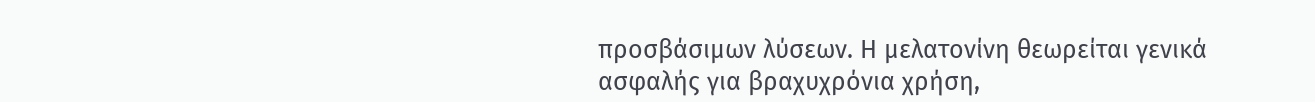προσβάσιμων λύσεων. Η μελατονίνη θεωρείται γενικά ασφαλής για βραχυχρόνια χρήση,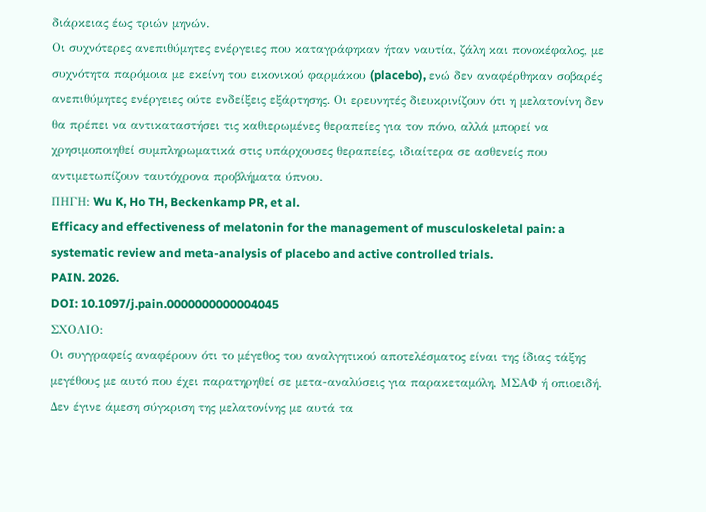διάρκειας έως τριών μηνών.
Οι συχνότερες ανεπιθύμητες ενέργειες που καταγράφηκαν ήταν ναυτία, ζάλη και πονοκέφαλος, με συχνότητα παρόμοια με εκείνη του εικονικού φαρμάκου (placebo), ενώ δεν αναφέρθηκαν σοβαρές ανεπιθύμητες ενέργειες ούτε ενδείξεις εξάρτησης. Οι ερευνητές διευκρινίζουν ότι η μελατονίνη δεν θα πρέπει να αντικαταστήσει τις καθιερωμένες θεραπείες για τον πόνο, αλλά μπορεί να χρησιμοποιηθεί συμπληρωματικά στις υπάρχουσες θεραπείες, ιδιαίτερα σε ασθενείς που αντιμετωπίζουν ταυτόχρονα προβλήματα ύπνου.
ΠΗΓΗ: Wu K, Ho TH, Beckenkamp PR, et al.
Efficacy and effectiveness of melatonin for the management of musculoskeletal pain: a systematic review and meta-analysis of placebo and active controlled trials.
PAIN. 2026.
DOI: 10.1097/j.pain.0000000000004045
ΣΧΟΛΙΟ:
Οι συγγραφείς αναφέρουν ότι το μέγεθος του αναλγητικού αποτελέσματος είναι της ίδιας τάξης μεγέθους με αυτό που έχει παρατηρηθεί σε μετα-αναλύσεις για παρακεταμόλη, ΜΣΑΦ ή οπιοειδή. Δεν έγινε άμεση σύγκριση της μελατονίνης με αυτά τα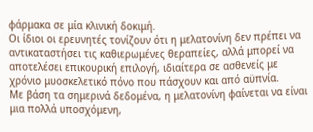φάρμακα σε μία κλινική δοκιμή.
Οι ίδιοι οι ερευνητές τονίζουν ότι η μελατονίνη δεν πρέπει να αντικαταστήσει τις καθιερωμένες θεραπείες, αλλά μπορεί να αποτελέσει επικουρική επιλογή, ιδιαίτερα σε ασθενείς με χρόνιο μυοσκελετικό πόνο που πάσχουν και από αϋπνία.
Με βάση τα σημερινά δεδομένα, η μελατονίνη φαίνεται να είναι μια πολλά υποσχόμενη,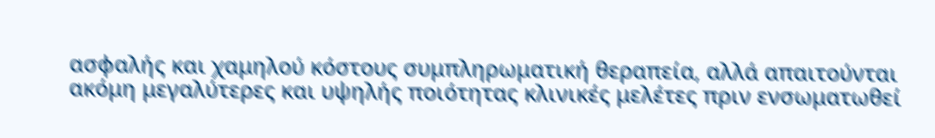ασφαλής και χαμηλού κόστους συμπληρωματική θεραπεία, αλλά απαιτούνται ακόμη μεγαλύτερες και υψηλής ποιότητας κλινικές μελέτες πριν ενσωματωθεί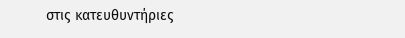στις κατευθυντήριες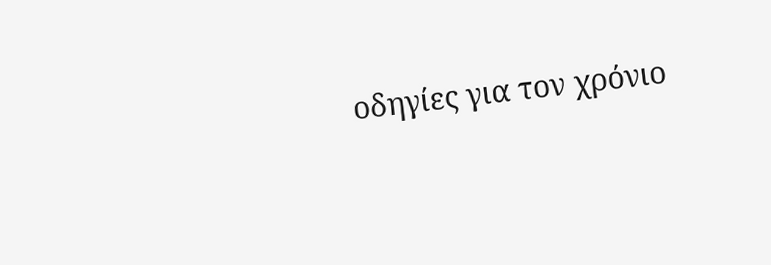οδηγίες για τον χρόνιο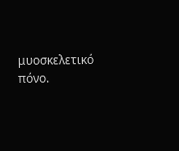μυοσκελετικό πόνο.